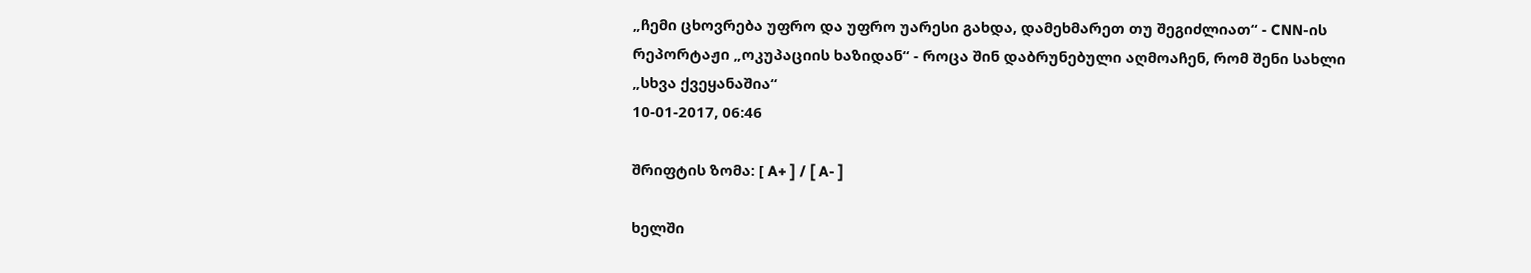„ჩემი ცხოვრება უფრო და უფრო უარესი გახდა, დამეხმარეთ თუ შეგიძლიათ“ - CNN-ის რეპორტაჟი „ოკუპაციის ხაზიდან“ - როცა შინ დაბრუნებული აღმოაჩენ, რომ შენი სახლი „სხვა ქვეყანაშია“
10-01-2017, 06:46

შრიფტის ზომა: [ A+ ] / [ A- ]

ხელში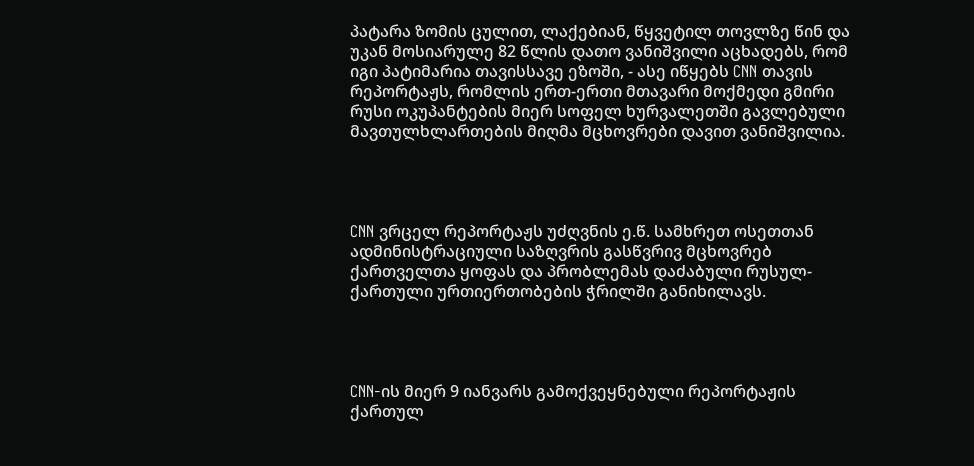პატარა ზომის ცულით, ლაქებიან, წყვეტილ თოვლზე წინ და უკან მოსიარულე 82 წლის დათო ვანიშვილი აცხადებს, რომ იგი პატიმარია თავისსავე ეზოში, - ასე იწყებს CNN თავის რეპორტაჟს, რომლის ერთ-ერთი მთავარი მოქმედი გმირი რუსი ოკუპანტების მიერ სოფელ ხურვალეთში გავლებული მავთულხლართების მიღმა მცხოვრები დავით ვანიშვილია.




CNN ვრცელ რეპორტაჟს უძღვნის ე.წ. სამხრეთ ოსეთთან ადმინისტრაციული საზღვრის გასწვრივ მცხოვრებ ქართველთა ყოფას და პრობლემას დაძაბული რუსულ-ქართული ურთიერთობების ჭრილში განიხილავს.




CNN-ის მიერ 9 იანვარს გამოქვეყნებული რეპორტაჟის ქართულ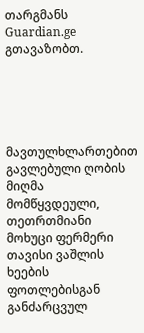თარგმანს Guardian.ge გთავაზობთ.





მავთულხლართებით გავლებული ღობის მიღმა მომწყვდეული, თეთრთმიანი მოხუცი ფერმერი თავისი ვაშლის ხეების ფოთლებისგან განძარცვულ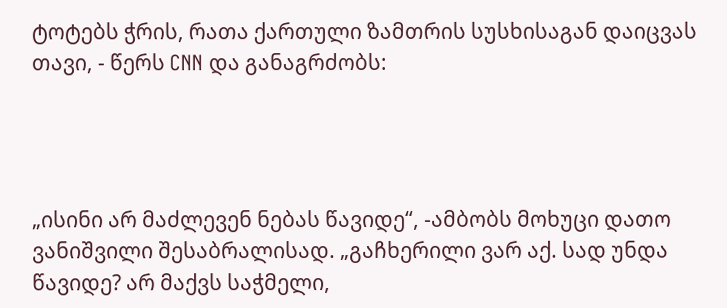ტოტებს ჭრის, რათა ქართული ზამთრის სუსხისაგან დაიცვას თავი, - წერს CNN და განაგრძობს:




„ისინი არ მაძლევენ ნებას წავიდე“, -ამბობს მოხუცი დათო ვანიშვილი შესაბრალისად. „გაჩხერილი ვარ აქ. სად უნდა წავიდე? არ მაქვს საჭმელი,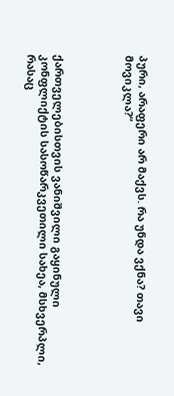პური, არაფერი არ მაქვს. რა უნდა ვქნა? თავი მოვიკლა?“




ქართველებისთვის ვანიშვილი გაყინული კონფლიქტის სასოწარკვეთილი სახეა, მსხვერპლი, რასაც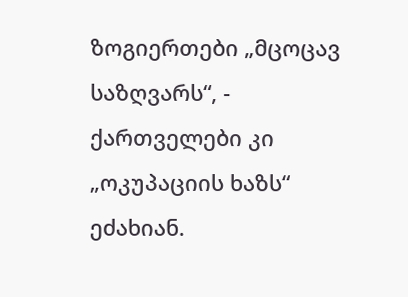ზოგიერთები „მცოცავ საზღვარს“, - ქართველები კი „ოკუპაციის ხაზს“ ეძახიან.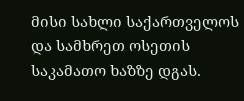მისი სახლი საქართველოს და სამხრეთ ოსეთის საკამათო ხაზზე დგას.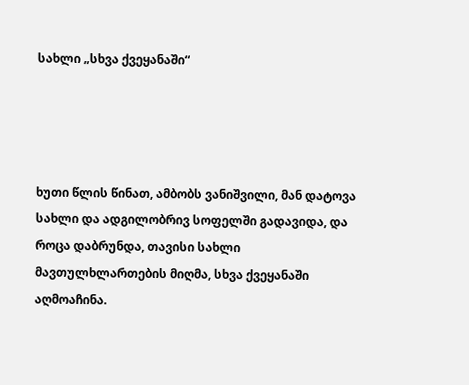სახლი „სხვა ქვეყანაში“




ხუთი წლის წინათ, ამბობს ვანიშვილი, მან დატოვა სახლი და ადგილობრივ სოფელში გადავიდა, და როცა დაბრუნდა, თავისი სახლი მავთულხლართების მიღმა, სხვა ქვეყანაში აღმოაჩინა.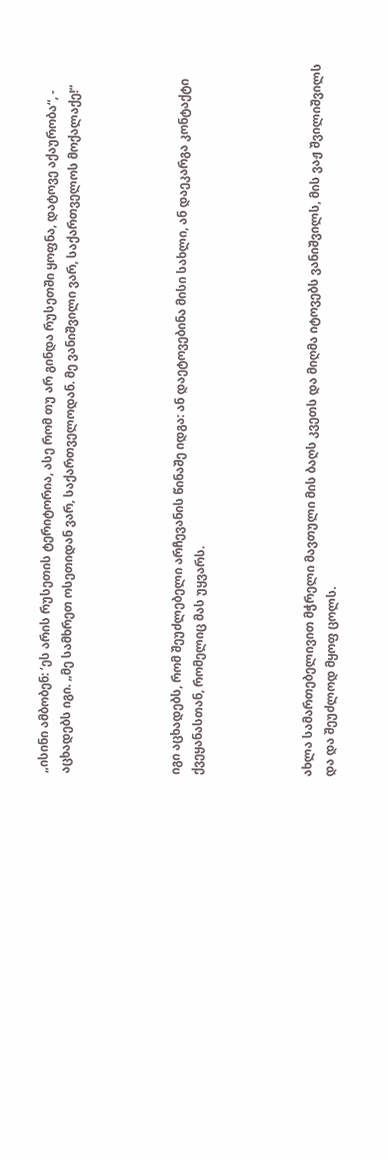„ისინი ამბობენ: ‘ეს არის რუსეთის ტერიტორია, ასე რომ თუ არ გინდა რუსეთში ყოფნა, დატოვე აქაურობა“, - აცხადებს იგი. „მე სამხრეთ ოსეთიდან ვარ, საქართველოდან. მე ვანიშვილი ვარ, საქართველოს მოქალაქე!“




იგი აცხადებს, რომ შეუძლებელი არჩევანის წინაშე იდგა: ან დაეტოვებინა მისი სახლი, ან დაეკარგა კონტაქტი ქვეყანასთან, რომელიც მას უყვარს.




ახლა სამართებელივით მჭრელი მავთული მის ბაღს კვეთს და მიღმა იტოვებს ვანიშვილს, მის ვაჟ შვილიშვილს და და შეუძლოდ მყოფ ცოლს.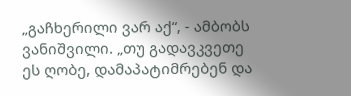„გაჩხერილი ვარ აქ“, - ამბობს ვანიშვილი. „თუ გადავკვეთე ეს ღობე, დამაპატიმრებენ და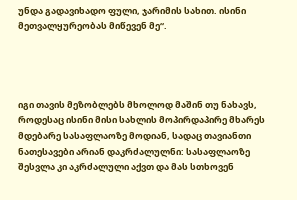უნდა გადავიხადო ფული, ჯარიმის სახით. ისინი მეთვალყურეობას მიწევენ მე“.




იგი თავის მეზობლებს მხოლოდ მაშინ თუ ნახავს, როდესაც ისინი მისი სახლის მოპირდაპირე მხარეს მდებარე სასაფლაოზე მოდიან, სადაც თავიანთი ნათესავები არიან დაკრძალულნი: სასაფლაოზე შესვლა კი აკრძალული აქვთ და მას სთხოვენ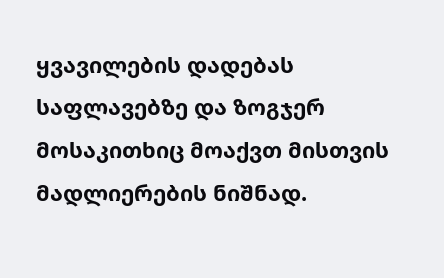ყვავილების დადებას საფლავებზე და ზოგჯერ მოსაკითხიც მოაქვთ მისთვის მადლიერების ნიშნად.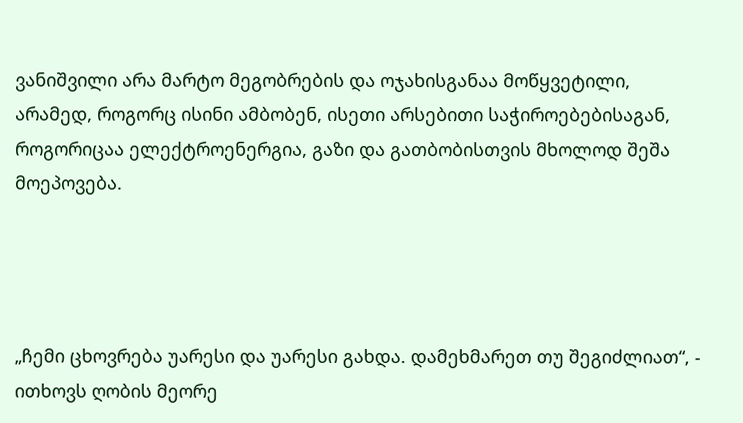ვანიშვილი არა მარტო მეგობრების და ოჯახისგანაა მოწყვეტილი, არამედ, როგორც ისინი ამბობენ, ისეთი არსებითი საჭიროებებისაგან, როგორიცაა ელექტროენერგია, გაზი და გათბობისთვის მხოლოდ შეშა მოეპოვება.




„ჩემი ცხოვრება უარესი და უარესი გახდა. დამეხმარეთ თუ შეგიძლიათ“, - ითხოვს ღობის მეორე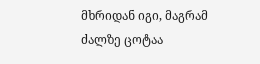მხრიდან იგი, მაგრამ ძალზე ცოტაა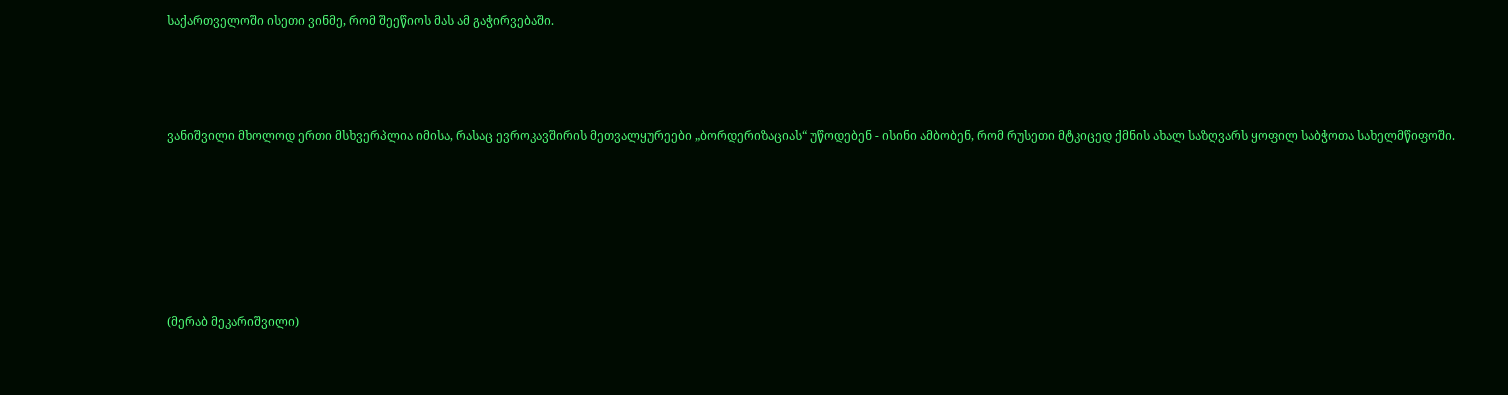საქართველოში ისეთი ვინმე, რომ შეეწიოს მას ამ გაჭირვებაში.




ვანიშვილი მხოლოდ ერთი მსხვერპლია იმისა, რასაც ევროკავშირის მეთვალყურეები „ბორდერიზაციას“ უწოდებენ - ისინი ამბობენ, რომ რუსეთი მტკიცედ ქმნის ახალ საზღვარს ყოფილ საბჭოთა სახელმწიფოში.







(მერაბ მეკარიშვილი)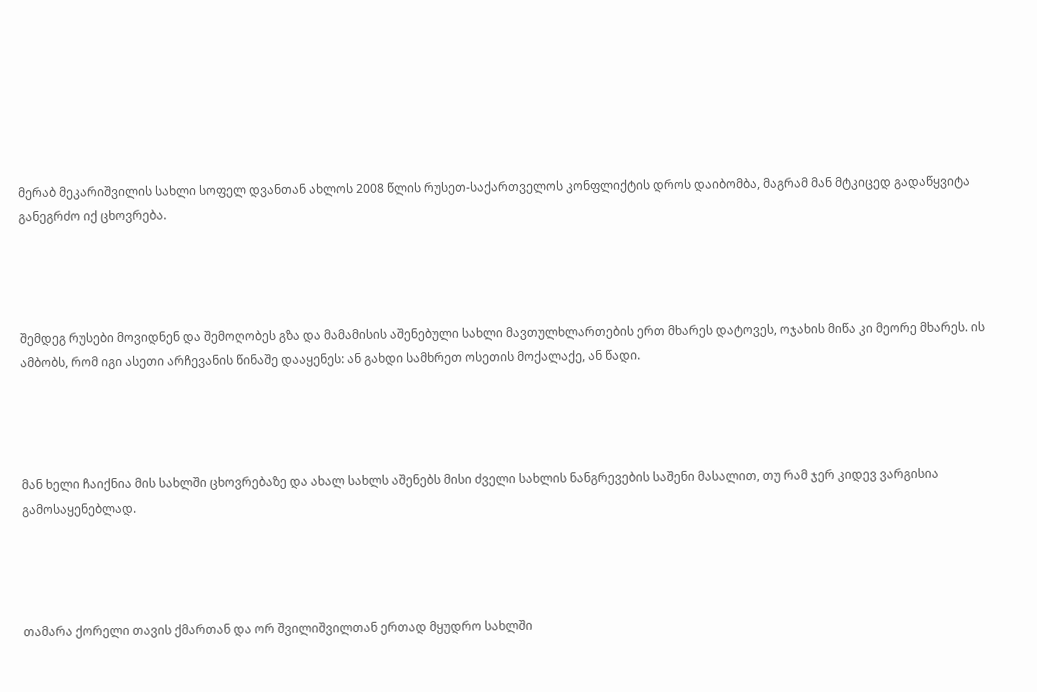მერაბ მეკარიშვილის სახლი სოფელ დვანთან ახლოს 2008 წლის რუსეთ-საქართველოს კონფლიქტის დროს დაიბომბა, მაგრამ მან მტკიცედ გადაწყვიტა განეგრძო იქ ცხოვრება.




შემდეგ რუსები მოვიდნენ და შემოღობეს გზა და მამამისის აშენებული სახლი მავთულხლართების ერთ მხარეს დატოვეს, ოჯახის მიწა კი მეორე მხარეს. ის ამბობს, რომ იგი ასეთი არჩევანის წინაშე დააყენეს: ან გახდი სამხრეთ ოსეთის მოქალაქე, ან წადი.




მან ხელი ჩაიქნია მის სახლში ცხოვრებაზე და ახალ სახლს აშენებს მისი ძველი სახლის ნანგრევების საშენი მასალით, თუ რამ ჯერ კიდევ ვარგისია გამოსაყენებლად.




თამარა ქორელი თავის ქმართან და ორ შვილიშვილთან ერთად მყუდრო სახლში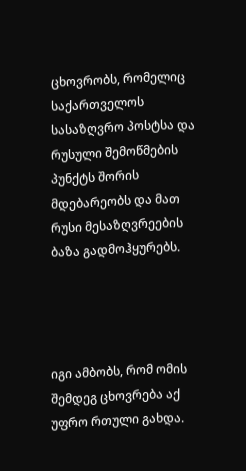ცხოვრობს, რომელიც საქართველოს სასაზღვრო პოსტსა და რუსული შემოწმების პუნქტს შორის მდებარეობს და მათ რუსი მესაზღვრეების ბაზა გადმოჰყურებს.




იგი ამბობს, რომ ომის შემდეგ ცხოვრება აქ უფრო რთული გახდა.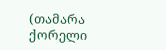(თამარა ქორელი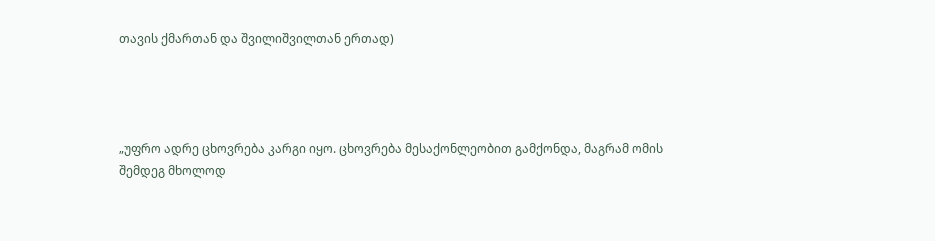თავის ქმართან და შვილიშვილთან ერთად)




„უფრო ადრე ცხოვრება კარგი იყო. ცხოვრება მესაქონლეობით გამქონდა, მაგრამ ომის შემდეგ მხოლოდ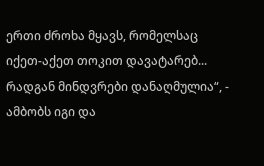ერთი ძროხა მყავს, რომელსაც იქეთ-აქეთ თოკით დავატარებ... რადგან მინდვრები დანაღმულია“, - ამბობს იგი და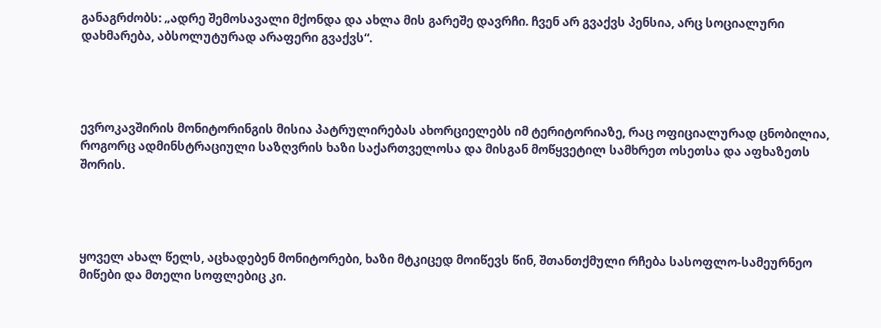განაგრძობს: „ადრე შემოსავალი მქონდა და ახლა მის გარეშე დავრჩი. ჩვენ არ გვაქვს პენსია, არც სოციალური დახმარება, აბსოლუტურად არაფერი გვაქვს“.




ევროკავშირის მონიტორინგის მისია პატრულირებას ახორციელებს იმ ტერიტორიაზე, რაც ოფიციალურად ცნობილია, როგორც ადმინსტრაციული საზღვრის ხაზი საქართველოსა და მისგან მოწყვეტილ სამხრეთ ოსეთსა და აფხაზეთს შორის.




ყოველ ახალ წელს, აცხადებენ მონიტორები, ხაზი მტკიცედ მოიწევს წინ, შთანთქმული რჩება სასოფლო-სამეურნეო მიწები და მთელი სოფლებიც კი.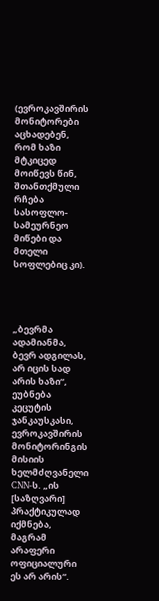(ევროკავშირის მონიტორები აცხადებენ, რომ ხაზი მტკიცედ მოიწევს წინ, შთანთქმული რჩება სასოფლო-სამეურნეო მიწები და მთელი სოფლებიც კი).




„ბევრმა ადამიანმა, ბევრ ადგილას, არ იცის სად არის ხაზი“, ეუბნება კეცუტის ჯანკაუსკასი, ევროკავშირის მონიტორინგის მისიის ხელმძღვანელი CNN-ს. „ის [საზღვარი] პრაქტიკულად იქმნება, მაგრამ არაფერი ოფიციალური ეს არ არის“.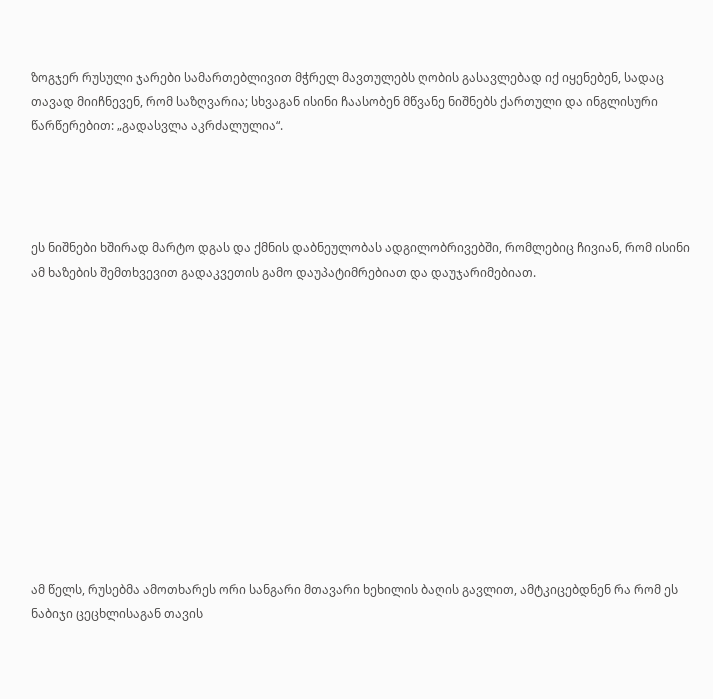ზოგჯერ რუსული ჯარები სამართებლივით მჭრელ მავთულებს ღობის გასავლებად იქ იყენებენ, სადაც თავად მიიჩნევენ, რომ საზღვარია; სხვაგან ისინი ჩაასობენ მწვანე ნიშნებს ქართული და ინგლისური წარწერებით: „გადასვლა აკრძალულია“.




ეს ნიშნები ხშირად მარტო დგას და ქმნის დაბნეულობას ადგილობრივებში, რომლებიც ჩივიან, რომ ისინი ამ ხაზების შემთხვევით გადაკვეთის გამო დაუპატიმრებიათ და დაუჯარიმებიათ.












ამ წელს, რუსებმა ამოთხარეს ორი სანგარი მთავარი ხეხილის ბაღის გავლით, ამტკიცებდნენ რა რომ ეს ნაბიჯი ცეცხლისაგან თავის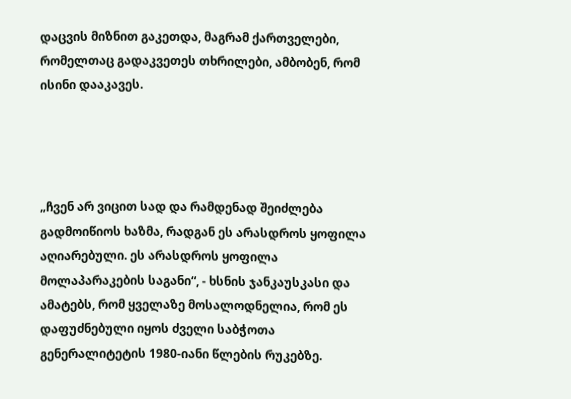დაცვის მიზნით გაკეთდა, მაგრამ ქართველები, რომელთაც გადაკვეთეს თხრილები, ამბობენ, რომ ისინი დააკავეს.




„ჩვენ არ ვიცით სად და რამდენად შეიძლება გადმოიწიოს ხაზმა, რადგან ეს არასდროს ყოფილა აღიარებული. ეს არასდროს ყოფილა მოლაპარაკების საგანი“, - ხსნის ჯანკაუსკასი და ამატებს, რომ ყველაზე მოსალოდნელია, რომ ეს დაფუძნებული იყოს ძველი საბჭოთა გენერალიტეტის 1980-იანი წლების რუკებზე.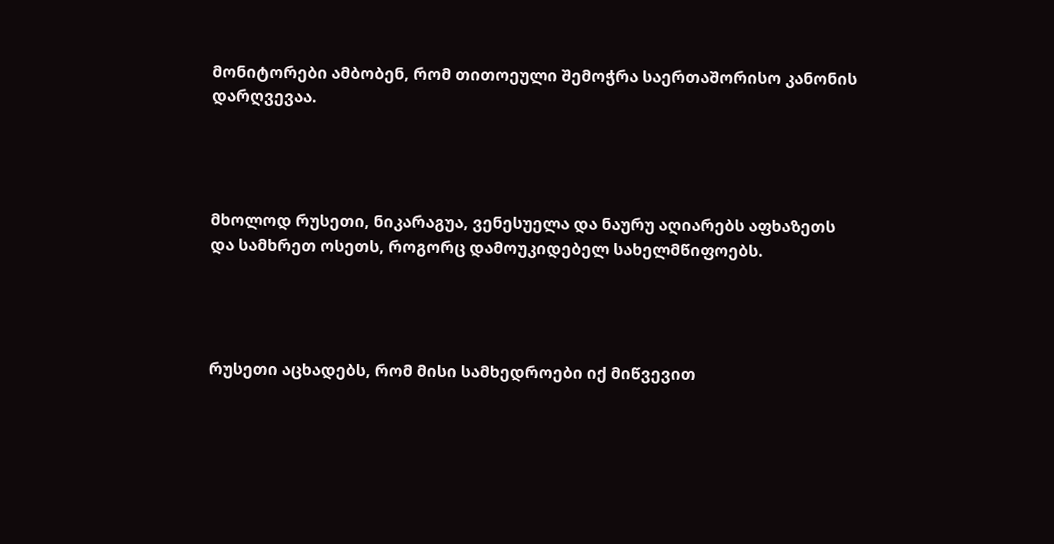მონიტორები ამბობენ, რომ თითოეული შემოჭრა საერთაშორისო კანონის დარღვევაა.




მხოლოდ რუსეთი, ნიკარაგუა, ვენესუელა და ნაურუ აღიარებს აფხაზეთს და სამხრეთ ოსეთს, როგორც დამოუკიდებელ სახელმწიფოებს.




რუსეთი აცხადებს, რომ მისი სამხედროები იქ მიწვევით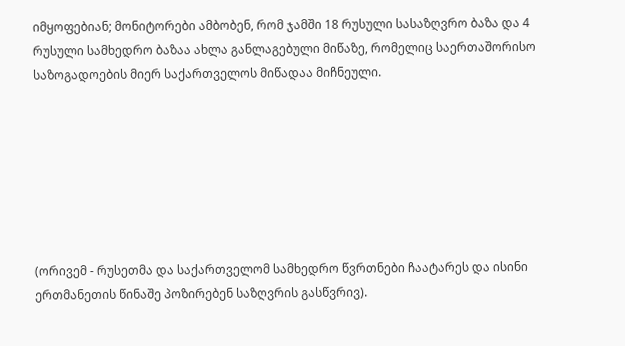იმყოფებიან; მონიტორები ამბობენ, რომ ჯამში 18 რუსული სასაზღვრო ბაზა და 4 რუსული სამხედრო ბაზაა ახლა განლაგებული მიწაზე, რომელიც საერთაშორისო საზოგადოების მიერ საქართველოს მიწადაა მიჩნეული.







(ორივემ - რუსეთმა და საქართველომ სამხედრო წვრთნები ჩაატარეს და ისინი ერთმანეთის წინაშე პოზირებენ საზღვრის გასწვრივ).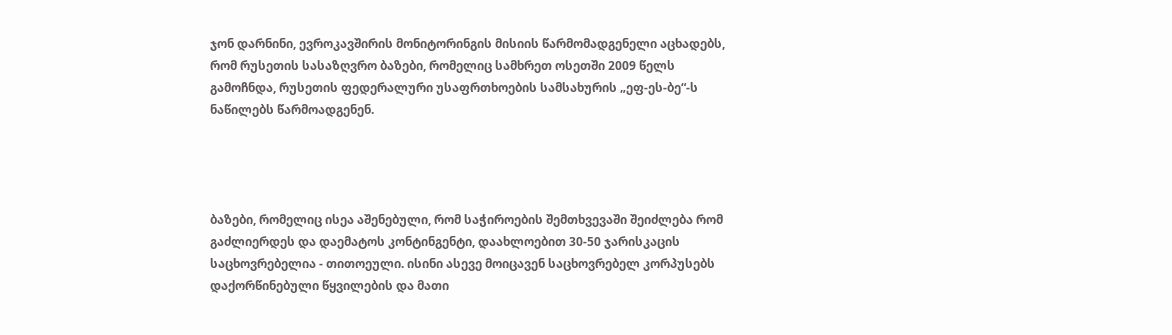ჯონ დარნინი, ევროკავშირის მონიტორინგის მისიის წარმომადგენელი აცხადებს, რომ რუსეთის სასაზღვრო ბაზები, რომელიც სამხრეთ ოსეთში 2009 წელს გამოჩნდა, რუსეთის ფედერალური უსაფრთხოების სამსახურის „ეფ-ეს-ბე“-ს ნაწილებს წარმოადგენენ.




ბაზები, რომელიც ისეა აშენებული, რომ საჭიროების შემთხვევაში შეიძლება რომ გაძლიერდეს და დაემატოს კონტინგენტი, დაახლოებით 30-50 ჯარისკაცის საცხოვრებელია - თითოეული. ისინი ასევე მოიცავენ საცხოვრებელ კორპუსებს დაქორწინებული წყვილების და მათი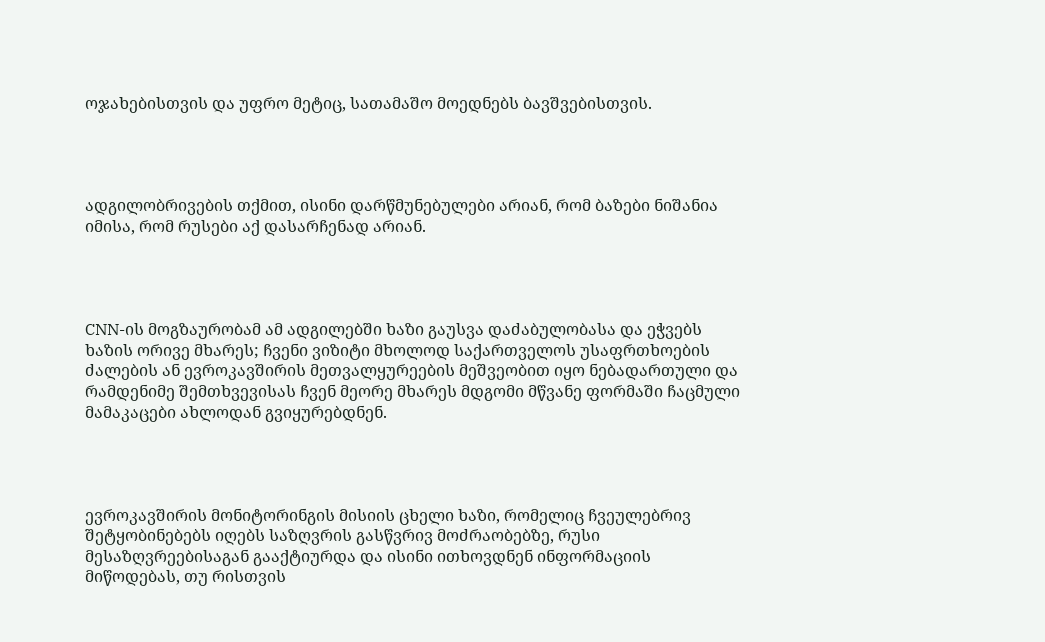ოჯახებისთვის და უფრო მეტიც, სათამაშო მოედნებს ბავშვებისთვის.




ადგილობრივების თქმით, ისინი დარწმუნებულები არიან, რომ ბაზები ნიშანია იმისა, რომ რუსები აქ დასარჩენად არიან.




CNN-ის მოგზაურობამ ამ ადგილებში ხაზი გაუსვა დაძაბულობასა და ეჭვებს ხაზის ორივე მხარეს; ჩვენი ვიზიტი მხოლოდ საქართველოს უსაფრთხოების ძალების ან ევროკავშირის მეთვალყურეების მეშვეობით იყო ნებადართული და რამდენიმე შემთხვევისას ჩვენ მეორე მხარეს მდგომი მწვანე ფორმაში ჩაცმული მამაკაცები ახლოდან გვიყურებდნენ.




ევროკავშირის მონიტორინგის მისიის ცხელი ხაზი, რომელიც ჩვეულებრივ შეტყობინებებს იღებს საზღვრის გასწვრივ მოძრაობებზე, რუსი მესაზღვრეებისაგან გააქტიურდა და ისინი ითხოვდნენ ინფორმაციის მიწოდებას, თუ რისთვის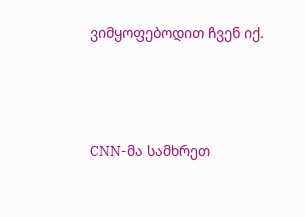ვიმყოფებოდით ჩვენ იქ.




CNN-მა სამხრეთ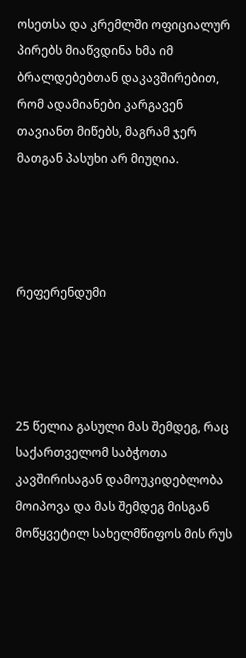ოსეთსა და კრემლში ოფიციალურ პირებს მიაწვდინა ხმა იმ ბრალდებებთან დაკავშირებით, რომ ადამიანები კარგავენ თავიანთ მიწებს, მაგრამ ჯერ მათგან პასუხი არ მიუღია.




რეფერენდუმი




25 წელია გასული მას შემდეგ, რაც საქართველომ საბჭოთა კავშირისაგან დამოუკიდებლობა მოიპოვა და მას შემდეგ მისგან მოწყვეტილ სახელმწიფოს მის რუს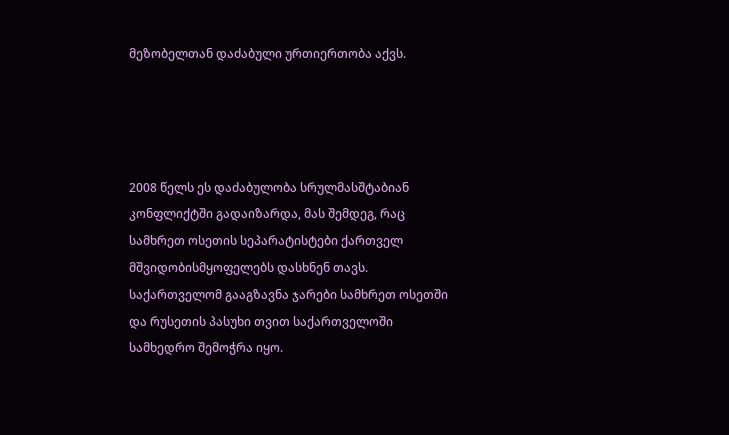მეზობელთან დაძაბული ურთიერთობა აქვს.




2008 წელს ეს დაძაბულობა სრულმასშტაბიან კონფლიქტში გადაიზარდა, მას შემდეგ, რაც სამხრეთ ოსეთის სეპარატისტები ქართველ მშვიდობისმყოფელებს დასხნენ თავს. საქართველომ გააგზავნა ჯარები სამხრეთ ოსეთში და რუსეთის პასუხი თვით საქართველოში სამხედრო შემოჭრა იყო.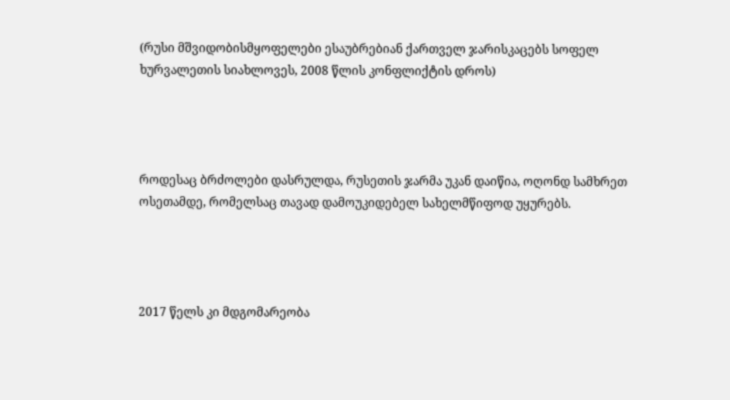(რუსი მშვიდობისმყოფელები ესაუბრებიან ქართველ ჯარისკაცებს სოფელ ხურვალეთის სიახლოვეს, 2008 წლის კონფლიქტის დროს)




როდესაც ბრძოლები დასრულდა, რუსეთის ჯარმა უკან დაიწია, ოღონდ სამხრეთ ოსეთამდე, რომელსაც თავად დამოუკიდებელ სახელმწიფოდ უყურებს.




2017 წელს კი მდგომარეობა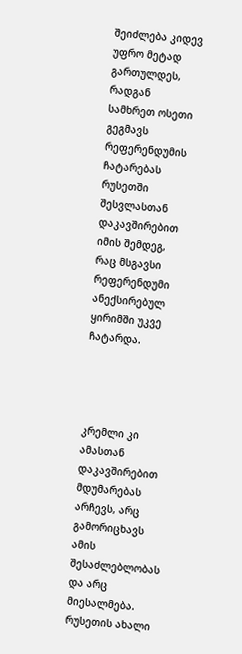შეიძლება კიდევ უფრო მეტად გართულდეს, რადგან სამხრეთ ოსეთი გეგმავს რეფერენდუმის ჩატარებას რუსეთში შესვლასთან დაკავშირებით იმის შემდეგ, რაც მსგავსი რეფერენდუმი ანექსირებულ ყირიმში უკვე ჩატარდა.




კრემლი კი ამასთან დაკავშირებით მდუმარებას არჩევს, არც გამორიცხავს ამის შესაძლებლობას და არც მიესალმება. რუსეთის ახალი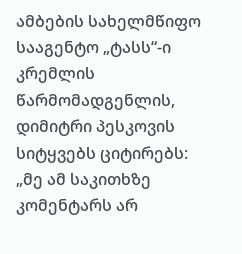ამბების სახელმწიფო სააგენტო „ტასს“-ი კრემლის წარმომადგენლის, დიმიტრი პესკოვის სიტყვებს ციტირებს: „მე ამ საკითხზე კომენტარს არ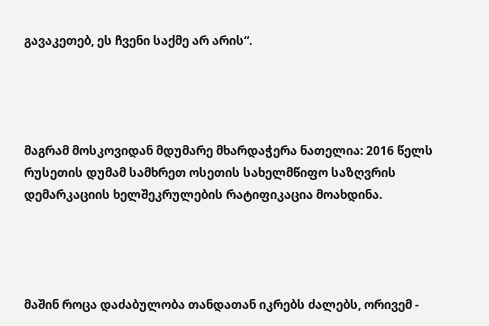გავაკეთებ, ეს ჩვენი საქმე არ არის“.




მაგრამ მოსკოვიდან მდუმარე მხარდაჭერა ნათელია: 2016 წელს რუსეთის დუმამ სამხრეთ ოსეთის სახელმწიფო საზღვრის დემარკაციის ხელშეკრულების რატიფიკაცია მოახდინა.




მაშინ როცა დაძაბულობა თანდათან იკრებს ძალებს, ორივემ -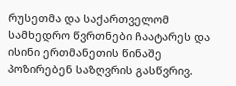რუსეთმა და საქართველომ სამხედრო წვრთნები ჩაატარეს და ისინი ერთმანეთის წინაშე პოზირებენ საზღვრის გასწვრივ.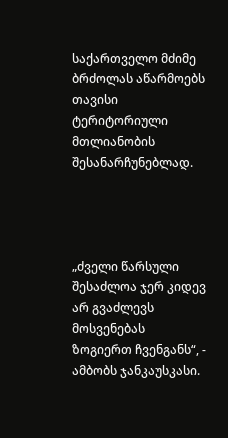საქართველო მძიმე ბრძოლას აწარმოებს თავისი ტერიტორიული მთლიანობის შესანარჩუნებლად.




„ძველი წარსული შესაძლოა ჯერ კიდევ არ გვაძლევს მოსვენებას ზოგიერთ ჩვენგანს“, - ამბობს ჯანკაუსკასი.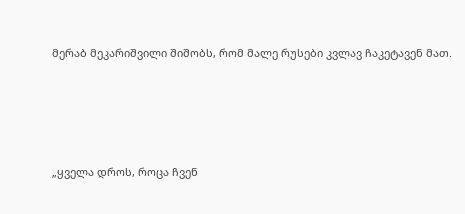მერაბ მეკარიშვილი შიშობს, რომ მალე რუსები კვლავ ჩაკეტავენ მათ.




„ყველა დროს, როცა ჩვენ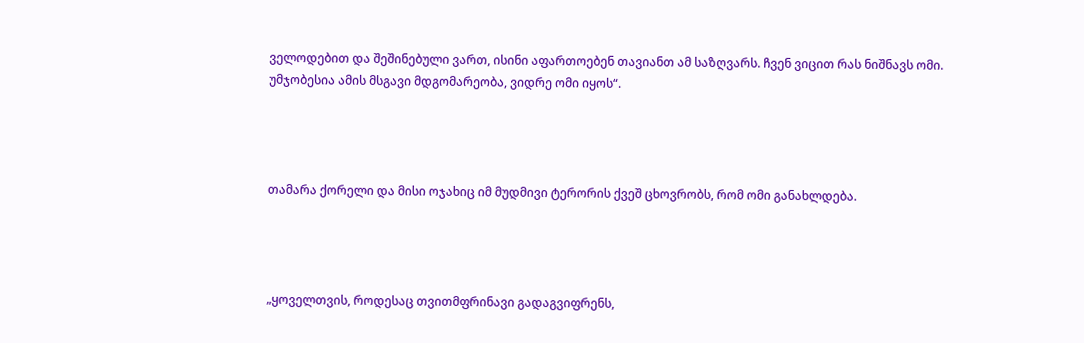ველოდებით და შეშინებული ვართ, ისინი აფართოებენ თავიანთ ამ საზღვარს. ჩვენ ვიცით რას ნიშნავს ომი. უმჯობესია ამის მსგავი მდგომარეობა, ვიდრე ომი იყოს“.




თამარა ქორელი და მისი ოჯახიც იმ მუდმივი ტერორის ქვეშ ცხოვრობს, რომ ომი განახლდება.




„ყოველთვის, როდესაც თვითმფრინავი გადაგვიფრენს,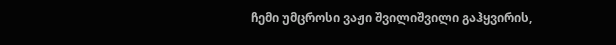ჩემი უმცროსი ვაჟი შვილიშვილი გაჰყვირის,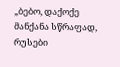„ბებო, დაქოქე მანქანა სწრაფად, რუსები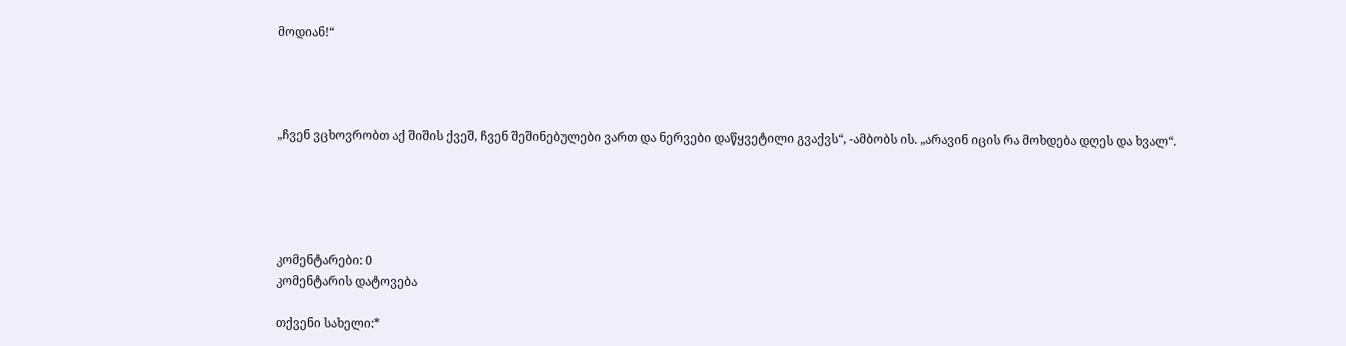მოდიან!“




„ჩვენ ვცხოვრობთ აქ შიშის ქვეშ, ჩვენ შეშინებულები ვართ და ნერვები დაწყვეტილი გვაქვს“, -ამბობს ის. „არავინ იცის რა მოხდება დღეს და ხვალ“.





კომენტარები: 0
კომენტარის დატოვება

თქვენი სახელი:*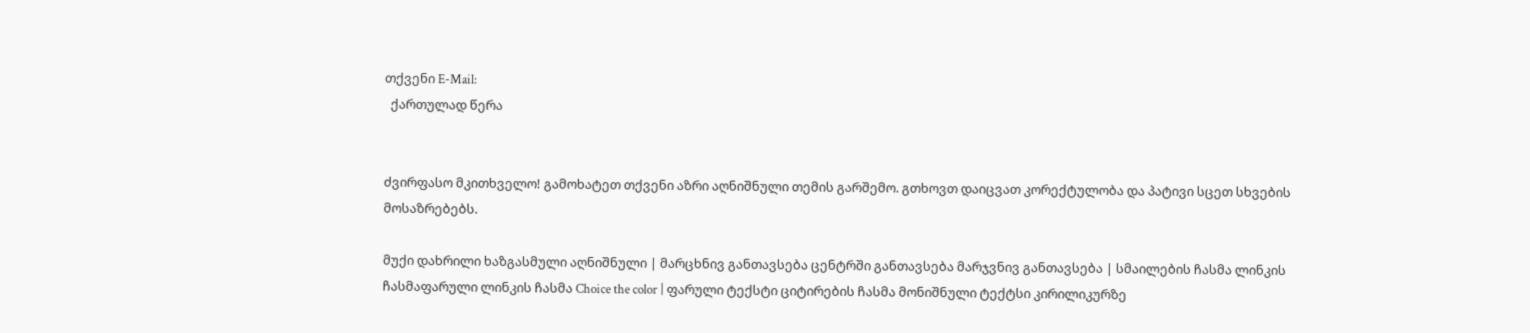თქვენი E-Mail:
  ქართულად წერა


ძვირფასო მკითხველო! გამოხატეთ თქვენი აზრი აღნიშნული თემის გარშემო. გთხოვთ დაიცვათ კორექტულობა და პატივი სცეთ სხვების მოსაზრებებს.

მუქი დახრილი ხაზგასმული აღნიშნული | მარცხნივ განთავსება ცენტრში განთავსება მარჯვნივ განთავსება | სმაილების ჩასმა ლინკის ჩასმაფარული ლინკის ჩასმა Choice the color | ფარული ტექსტი ციტირების ჩასმა მონიშნული ტექტსი კირილიკურზე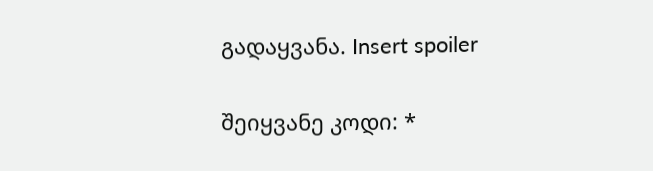გადაყვანა. Insert spoiler

შეიყვანე კოდი: *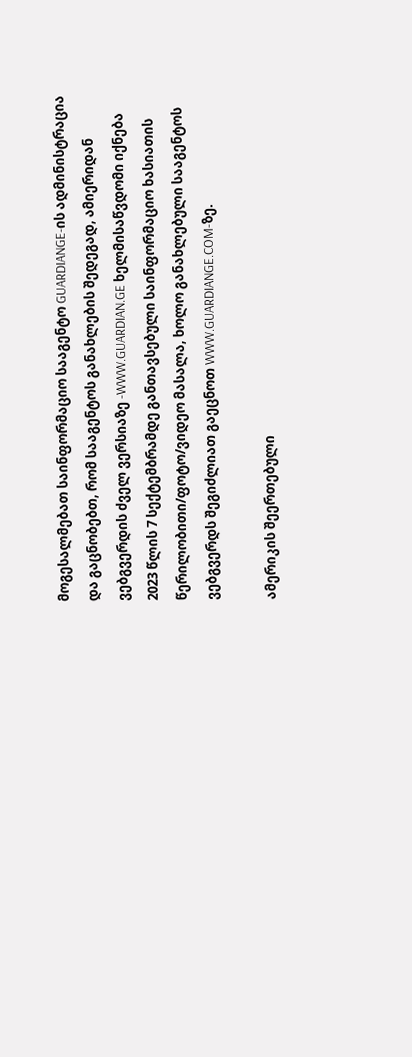მოგესალმებათ საინფორმაციო სააგენტო GUARDIANGE-ის ადმინისტრაცია და გაცნობებთ, რომ სააგენტოს განახლების შედეგად, ამიერიდან ვებგვერდის ძველ ვერსიაზე -WWW.GUARDIAN.GE ხელმისაწვდომი იქნება 2023 წლის 7 სექტემბრამდე განთავსებული საინფორმაციო ხასიათის წერილობითი/ფოტო/ვიდეო მასალა, ხოლო განახლებული სააგენტოს ვებგვერდს შეგიძლიათ გაეცნოთ WWW.GUARDIANGE.COM-ზე.

ამერიკის შეერთებული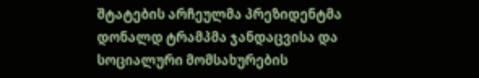შტატების არჩეულმა პრეზიდენტმა დონალდ ტრამპმა ჯანდაცვისა და სოციალური მომსახურების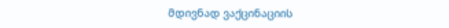მდივნად ვაქცინაციის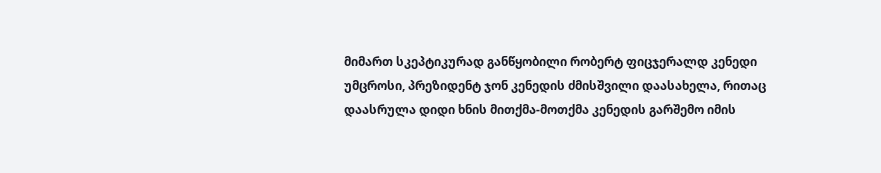მიმართ სკეპტიკურად განწყობილი რობერტ ფიცჯერალდ კენედი უმცროსი, პრეზიდენტ ჯონ კენედის ძმისშვილი დაასახელა, რითაც დაასრულა დიდი ხნის მითქმა-მოთქმა კენედის გარშემო იმის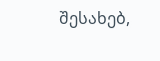შესახებ,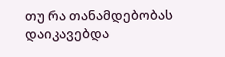თუ რა თანამდებობას დაიკავებდა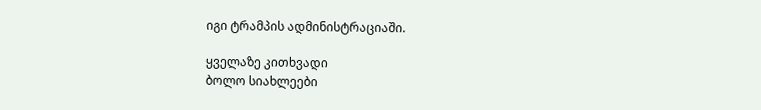იგი ტრამპის ადმინისტრაციაში.

ყველაზე კითხვადი
ბოლო სიახლეები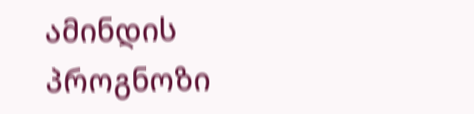ამინდის პროგნოზი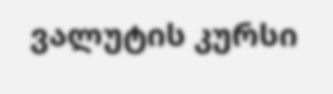ვალუტის კურსი